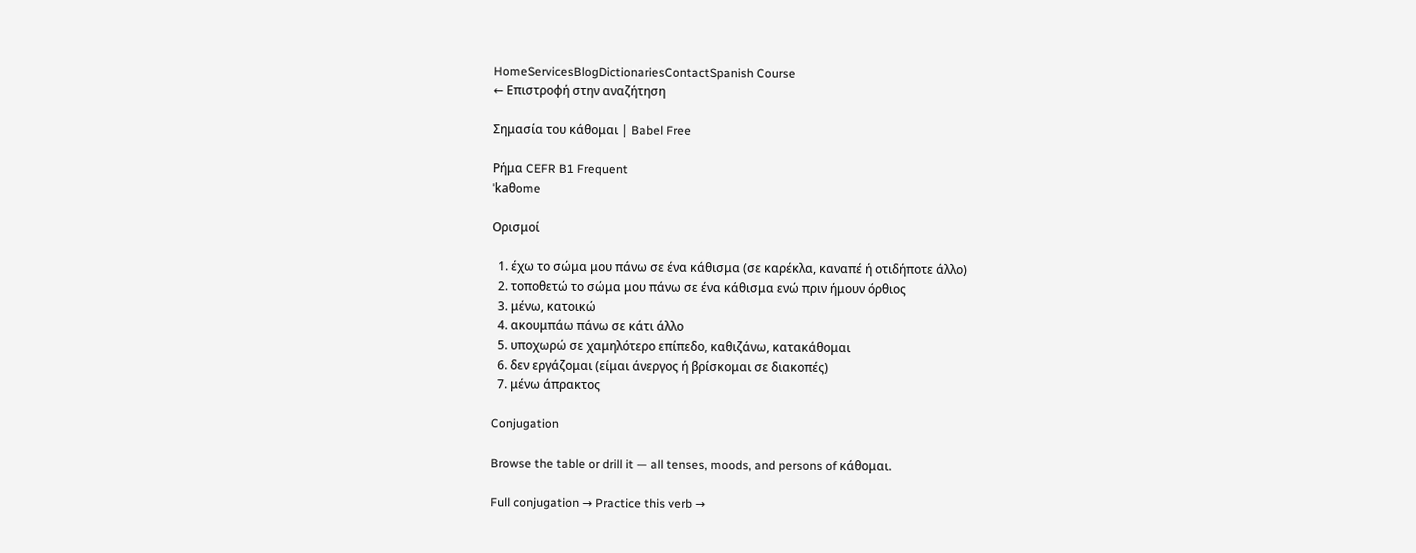HomeServicesBlogDictionariesContactSpanish Course
← Επιστροφή στην αναζήτηση

Σημασία του κάθομαι | Babel Free

Ρήμα CEFR B1 Frequent
ˈkaθome

Ορισμοί

  1. έχω το σώμα μου πάνω σε ένα κάθισμα (σε καρέκλα, καναπέ ή οτιδήποτε άλλο)
  2. τοποθετώ το σώμα μου πάνω σε ένα κάθισμα ενώ πριν ήμουν όρθιος
  3. μένω, κατοικώ
  4. ακουμπάω πάνω σε κάτι άλλο
  5. υποχωρώ σε χαμηλότερο επίπεδο, καθιζάνω, κατακάθομαι
  6. δεν εργάζομαι (είμαι άνεργος ή βρίσκομαι σε διακοπές)
  7. μένω άπρακτος

Conjugation

Browse the table or drill it — all tenses, moods, and persons of κάθομαι.

Full conjugation → Practice this verb →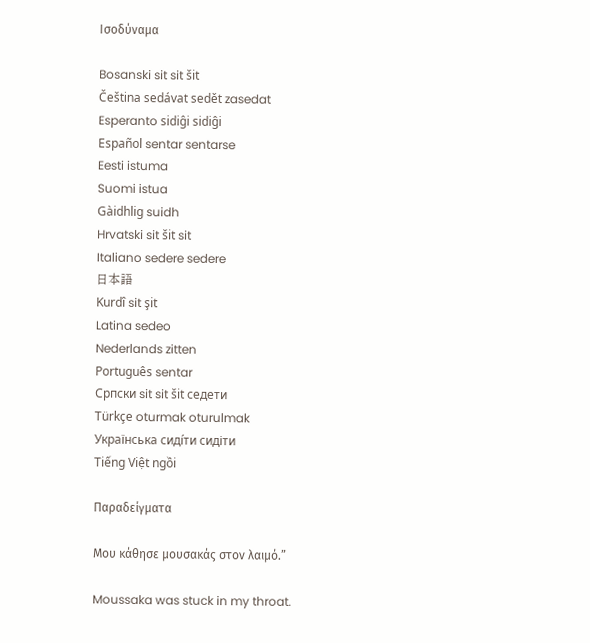Ισοδύναμα

Bosanski sit sit šit
Čeština sedávat sedět zasedat
Esperanto sidiĝi sidiĝi
Español sentar sentarse
Eesti istuma
Suomi istua
Gàidhlig suidh
Hrvatski sit šit sit
Italiano sedere sedere
日本語
Kurdî sit şit
Latina sedeo
Nederlands zitten
Português sentar
Српски sit sit šit седети
Türkçe oturmak oturulmak
Українська сиді́ти сидіти
Tiếng Việt ngồi

Παραδείγματα

Μου κάθησε μουσακάς στον λαιμό.”

Moussaka was stuck in my throat.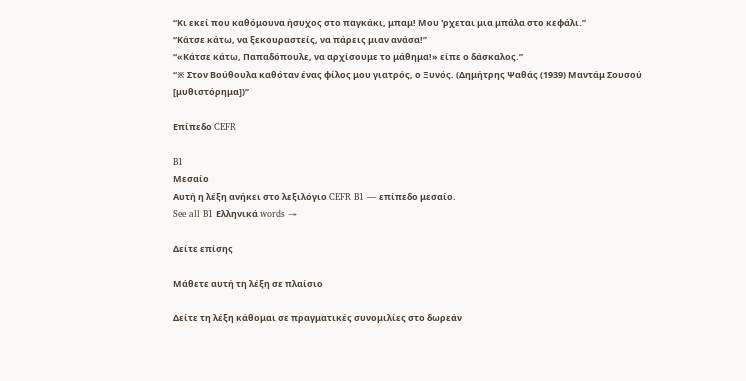“Κι εκεί που καθόμουνα ήσυχος στο παγκάκι, μπαμ! Μου 'ρχεται μια μπάλα στο κεφάλι.”
“Κάτσε κάτω, να ξεκουραστείς, να πάρεις μιαν ανάσα!”
“«Κάτσε κάτω, Παπαδόπουλε, να αρχίσουμε το μάθημα!» είπε ο δάσκαλος.”
“※ Στον Βούθουλα καθόταν ένας φίλος μου γιατρός, ο Ξυνός. (Δημήτρης Ψαθάς (1939) Μαντάμ Σουσού [μυθιστόρημα])”

Επίπεδο CEFR

B1
Μεσαίο
Αυτή η λέξη ανήκει στο λεξιλόγιο CEFR B1 — επίπεδο μεσαίο.
See all B1 Ελληνικά words →

Δείτε επίσης

Μάθετε αυτή τη λέξη σε πλαίσιο

Δείτε τη λέξη κάθομαι σε πραγματικές συνομιλίες στο δωρεάν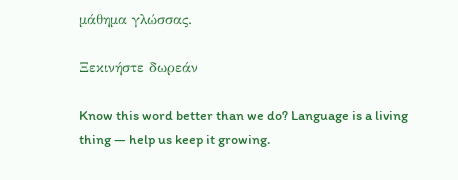μάθημα γλώσσας.

Ξεκινήστε δωρεάν

Know this word better than we do? Language is a living thing — help us keep it growing.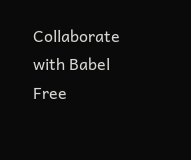Collaborate with Babel Free